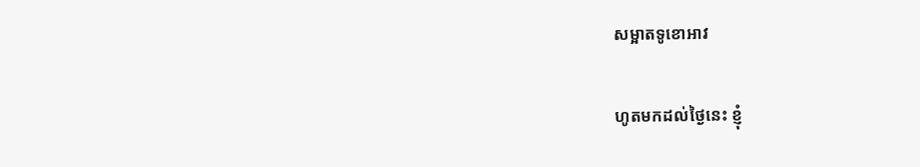សម្អាតទូខោអាវ

ហូតមកដល់ថ្ងៃនេះ ខ្ញុំ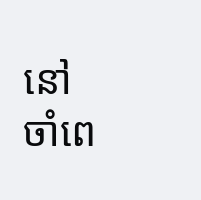នៅចាំពេ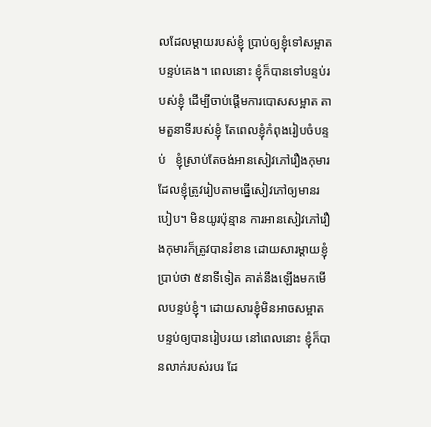លដែលម្តាយរបស់ខ្ញុំ ប្រាប់ឲ្យខ្ញុំទៅសម្អាតបន្ទប់គេង។ ពេលនោះ ខ្ញុំក៏បានទៅបន្ទប់របស់ខ្ញុំ ដើម្បីចាប់ផ្តើមការបោសសម្អាត តាមតួនាទីរបស់ខ្ញុំ តែពេលខ្ញុំកំពុងរៀបចំបន្ទប់   ខ្ញុំស្រាប់តែចង់អានសៀវភៅរឿងកុមារ  ដែលខ្ញុំត្រូវរៀបតាមធ្នើសៀវភៅឲ្យមានរបៀប។ មិនយូរប៉ុន្មាន ការអានសៀវភៅរឿងកុមារក៏ត្រូវបានរំខាន ដោយសារម្តាយខ្ញុំប្រាប់ថា ៥នាទីទៀត គាត់នឹងឡើងមកមើលបន្ទប់ខ្ញុំ។ ដោយសារខ្ញុំមិនអាចសម្អាតបន្ទប់ឲ្យបានរៀបរយ នៅពេលនោះ ខ្ញុំក៏បានលាក់របស់របរ ដែ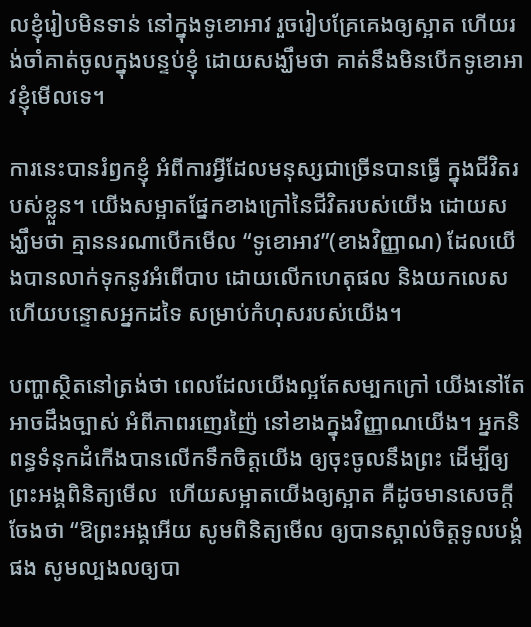លខ្ញុំរៀបមិនទាន់ នៅក្នុងទូខោអាវ រួចរៀបគ្រែគេងឲ្យស្អាត ហើយរង់ចាំគាត់ចូលក្នុងបន្ទប់ខ្ញុំ ដោយសង្ឃឹមថា គាត់នឹងមិនបើកទូខោអាវខ្ញុំមើលទេ។

ការនេះបានរំឭកខ្ញុំ អំពីការអ្វីដែលមនុស្សជាច្រើនបានធ្វើ ក្នុងជីវិតរបស់ខ្លួន។ យើងសម្អាតផ្នែកខាងក្រៅនៃជីវិតរបស់យើង ដោយសង្ឃឹមថា គ្មាននរណាបើកមើល “ទូខោអាវ”(ខាងវិញ្ញាណ) ដែលយើងបានលាក់ទុកនូវអំពើបាប ដោយលើកហេតុផល និងយកលេស ហើយបន្ទោសអ្នកដទៃ សម្រាប់កំហុសរបស់យើង។

បញ្ហាស្ថិតនៅត្រង់ថា ពេលដែលយើងល្អតែសម្បកក្រៅ យើងនៅតែអាចដឹងច្បាស់ អំពីភាពរញេរញ៉ៃ នៅខាងក្នុងវិញ្ញាណយើង។ អ្នកនិពន្ធទំនុកដំកើងបានលើកទឹកចិត្តយើង ឲ្យចុះចូលនឹងព្រះ ដើម្បីឲ្យព្រះអង្គពិនិត្យមើល  ហើយសម្អាតយើងឲ្យស្អាត គឺដូចមានសេចក្តីចែងថា “ឱព្រះអង្គអើយ សូមពិនិត្យមើល ឲ្យបានស្គាល់ចិត្តទូលបង្គំផង សូមល្បងលឲ្យបា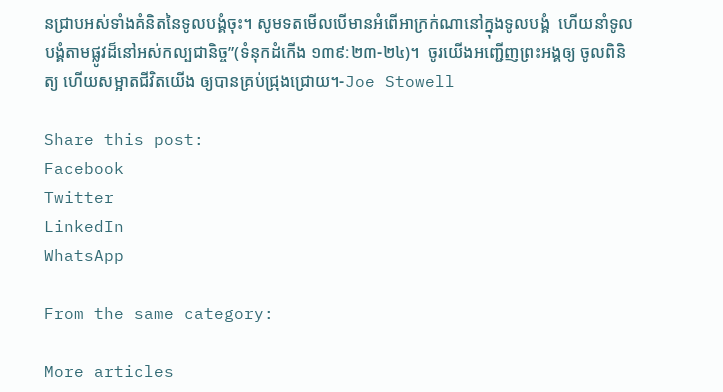នជ្រាបអស់ទាំងគំនិតនៃទូលបង្គំចុះ។ សូមទតមើលបើមានអំពើអាក្រក់ណានៅក្នុងទូលបង្គំ  ហើយនាំទូលបង្គំតាមផ្លូវដ៏នៅអស់កល្បជានិច្ច”(ទំនុកដំកើង ១៣៩:២៣-២៤)។  ចូរយើងអញ្ជើញព្រះអង្គឲ្យ ចូលពិនិត្យ ហើយសម្អាតជីវិតយើង ឲ្យបានគ្រប់ជ្រុងជ្រោយ។-Joe Stowell

Share this post:
Facebook
Twitter
LinkedIn
WhatsApp

From the same category:

More articles